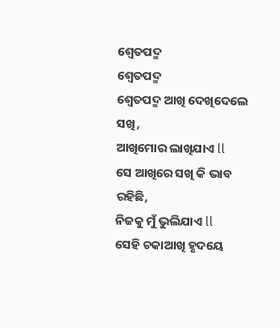ଶ୍ୱେତପଦ୍ମ
ଶ୍ୱେତପଦ୍ମ
ଶ୍ୱେତପଦ୍ମ ଆଖି ଦେଖିଦେଲେ ସଖି,
ଆଖିମୋର ଲାଖିଯାଏ ll
ସେ ଆଖିରେ ସଖି କି ଭାବ ରହିଛି,
ନିଜକୁ ମୁଁ ଭୁଲିଯାଏ ll
ସେହି ଚକାଆଖି ହୃଦୟେ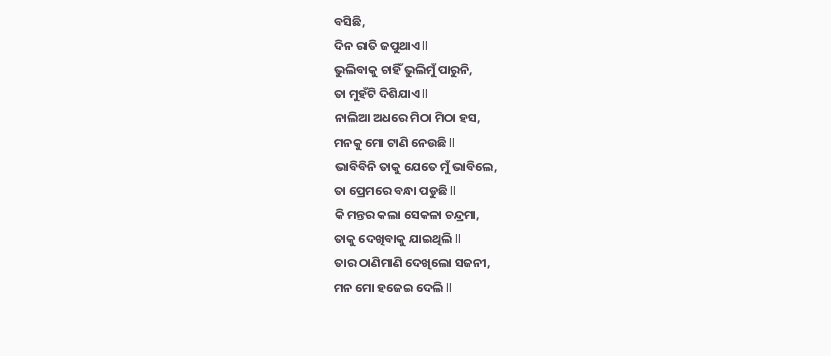ବସିଛି,
ଦିନ ରାତି ଜପୁଥାଏ ll
ଭୁଲିବାକୁ ଚାହିଁ ଭୁଲିମୁଁ ପାରୁନି,
ତା ମୁହଁଟି ଦିଶିଯାଏ ll
ନାଲିଆ ଅଧରେ ମିଠା ମିଠା ହସ,
ମନକୁ ମୋ ଟାଣି ନେଉଛି ll
ଭାବିବିନି ତାକୁ ଯେତେ ମୁଁ ଭାବିଲେ,
ତା ପ୍ରେମରେ ବନ୍ଧା ପଡୁଛି ll
କି ମନ୍ତର କଲା ସେକଳା ଚନ୍ଦ୍ରମା,
ତାକୁ ଦେଖିବାକୁ ଯାଇଥିଲି ll
ତାର ଠାଣିମାଣି ଦେଖିଲୋ ସଜନୀ,
ମନ ମୋ ହଜେଇ ଦେଲି ll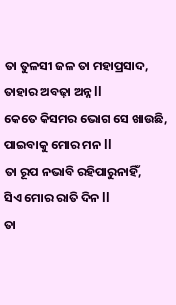ତା ତୁଳସୀ ଜଳ ତା ମହାପ୍ରସାଦ,
ତାହାର ଅବଢ଼ା ଅନ୍ନ ll
କେତେ କିସମର ଭୋଗ ସେ ଖାଉଛି,
ପାଇବାକୁ ମୋର ମନ ll
ତା ରୂପ ନଭାବି ରହିପାରୁନାହିଁ,
ସିଏ ମୋର ରାତି ଦିନ ll
ତା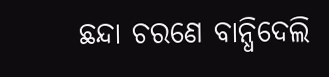ଛନ୍ଦା ଚରଣେ ବାନ୍ଧିଦେଲି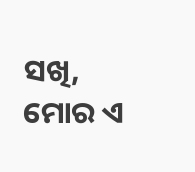ସଖି,
ମୋର ଏ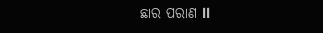ଛାର ପରାଣ ll